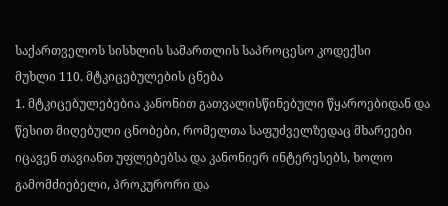საქართველოს სისხლის სამართლის საპროცესო კოდექსი
მუხლი 110. მტკიცებულების ცნება
1. მტკიცებულებებია კანონით გათვალისწინებული წყაროებიდან და წესით მიღებული ცნობები, რომელთა საფუძველზედაც მხარეები იცავენ თავიანთ უფლებებსა და კანონიერ ინტერესებს, ხოლო გამომძიებელი, პროკურორი და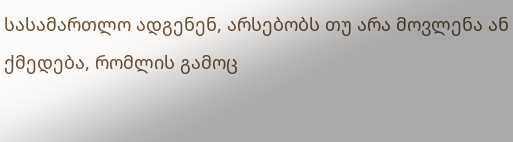სასამართლო ადგენენ, არსებობს თუ არა მოვლენა ან ქმედება, რომლის გამოც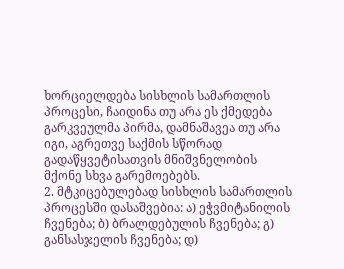ხორციელდება სისხლის სამართლის პროცესი, ჩაიდინა თუ არა ეს ქმედება გარკვეულმა პირმა, დამნაშავეა თუ არა იგი, აგრეთვე საქმის სწორად გადაწყვეტისათვის მნიშვნელობის მქონე სხვა გარემოებებს.
2. მტკიცებულებად სისხლის სამართლის პროცესში დასაშვებია: ა) ეჭვმიტანილის ჩვენება; ბ) ბრალდებულის ჩვენება; გ) განსასჯელის ჩვენება; დ)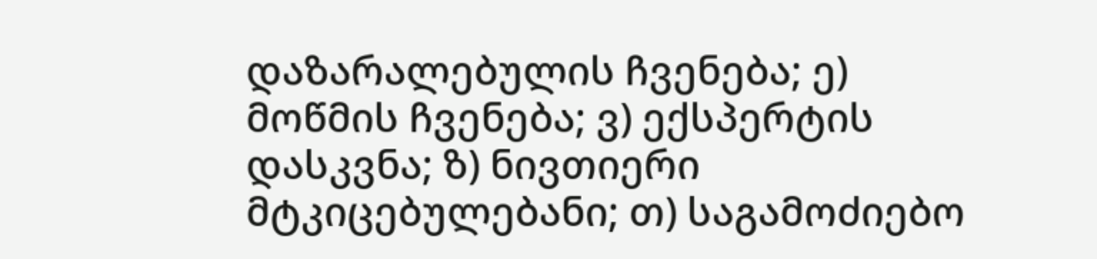დაზარალებულის ჩვენება; ე) მოწმის ჩვენება; ვ) ექსპერტის დასკვნა; ზ) ნივთიერი მტკიცებულებანი; თ) საგამოძიებო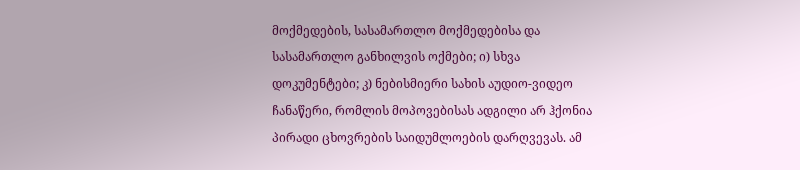მოქმედების, სასამართლო მოქმედებისა და სასამართლო განხილვის ოქმები; ი) სხვა დოკუმენტები; კ) ნებისმიერი სახის აუდიო-ვიდეო ჩანაწერი, რომლის მოპოვებისას ადგილი არ ჰქონია პირადი ცხოვრების საიდუმლოების დარღვევას. ამ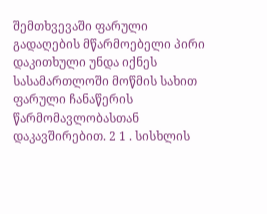შემთხვევაში ფარული გადაღების მწარმოებელი პირი დაკითხული უნდა იქნეს სასამართლოში მოწმის სახით ფარული ჩანაწერის წარმომავლობასთან დაკავშირებით. 2 1 . სისხლის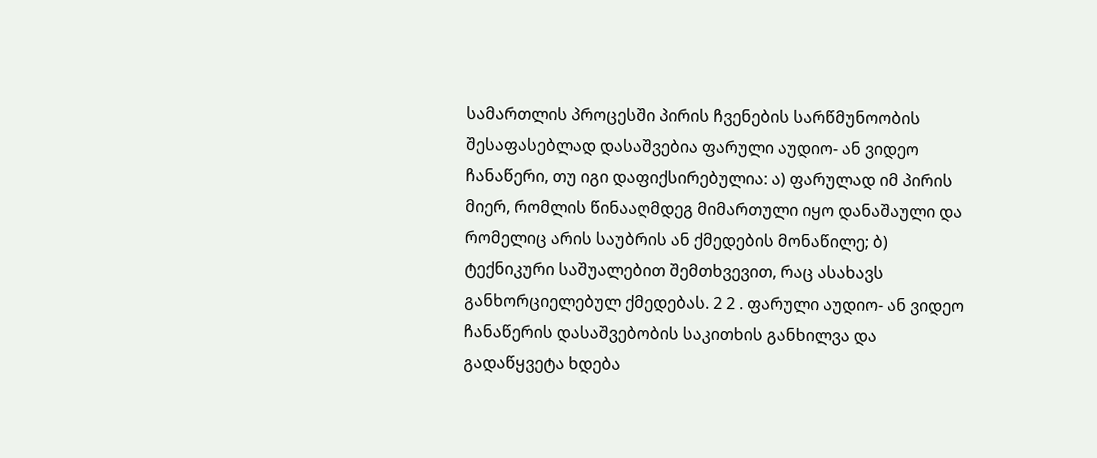სამართლის პროცესში პირის ჩვენების სარწმუნოობის შესაფასებლად დასაშვებია ფარული აუდიო- ან ვიდეო ჩანაწერი, თუ იგი დაფიქსირებულია: ა) ფარულად იმ პირის მიერ, რომლის წინააღმდეგ მიმართული იყო დანაშაული და რომელიც არის საუბრის ან ქმედების მონაწილე; ბ) ტექნიკური საშუალებით შემთხვევით, რაც ასახავს განხორციელებულ ქმედებას. 2 2 . ფარული აუდიო- ან ვიდეო ჩანაწერის დასაშვებობის საკითხის განხილვა და გადაწყვეტა ხდება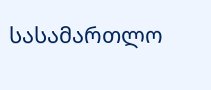სასამართლო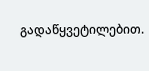გადაწყვეტილებით.